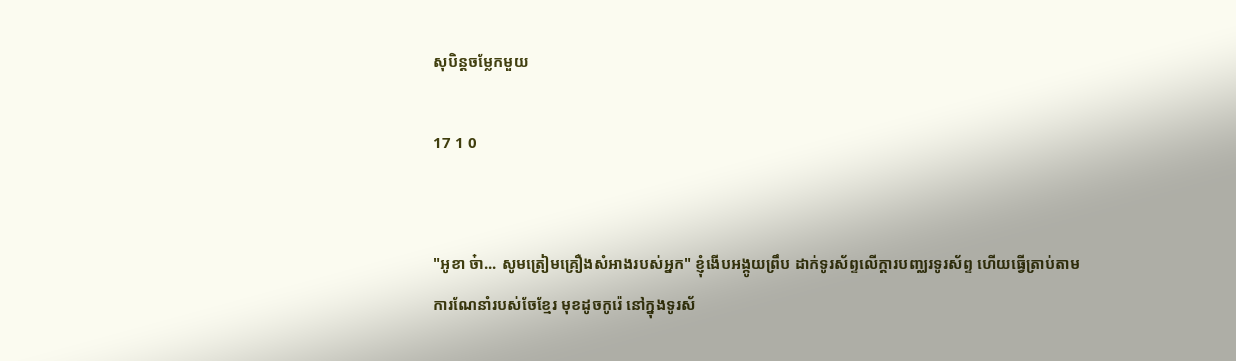សុបិន្តចម្លែកមួយ

17 1 0


"អូខា ច៎ា... សូមត្រៀមគ្រឿងសំអាងរបស់អ្នក" ខ្ញុំងើបអង្កូយព្រឹប ដាក់ទូរស័ព្ទលើក្តារបញ្ឈរទូរស័ព្ទ ហើយធ្វើត្រាប់តាម ការណែនាំរបស់ចែខ្មែរ មុខដូចកូរ៉េ នៅក្នុងទូរស័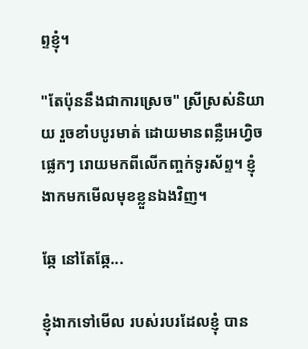ព្ទខ្ញុំ។

"តែប៉ុននឹងជាការស្រេច" ស្រីស្រស់និយាយ រួចខាំបបូរមាត់ ដោយមានពន្លឺអេហ្វិច ផ្លេកៗ រោយមកពីលើកញ្ចក់ទូរស័ព្ទ។ ខ្ញុំងាកមកមើលមុខខ្លួនឯងវិញ។

ឆ្កែ នៅតែឆ្កែ...

ខ្ញុំងាកទៅមើល របស់របរដែលខ្ញុំ បាន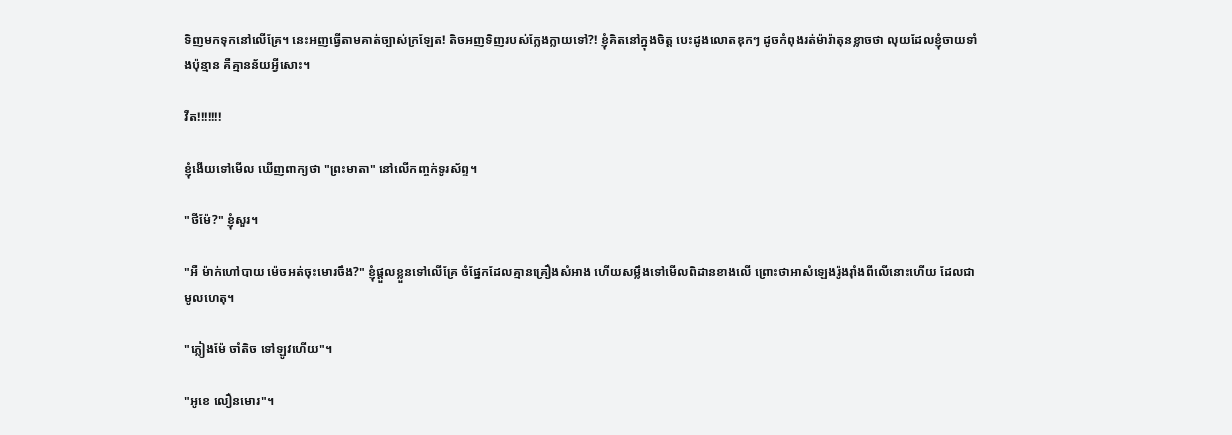ទិញមកទុកនៅលើគ្រែ។ នេះអញធ្វើតាមគាត់ច្បាស់ក្រឡែត! តិចអញទិញរបស់ក្លែងក្លាយទៅ?! ខ្ញុំគិតនៅក្នុងចិត្ត បេះដូងលោតឌុកៗ ដូចកំពុងរត់ម៉ារ៉ាតុនខ្លាចថា លុយដែលខ្ញុំចាយទាំងប៉ុន្មាន គឺគ្មានន័យអ្វីសោះ។

វឺត!!!!!!!

ខ្ញុំងើយទៅមើល ឃើញពាក្យថា "ព្រះមាតា" នៅលើកញ្ចក់ទូរស័ព្ទ។

"ថីម៉ែ?" ខ្ញុំសួរ។

"អឺ ម៉ាក់ហៅបាយ ម៉េចអត់ចុះមោរចឹង?" ខ្ញុំផ្តួលខ្លួនទៅលើគ្រែ ចំផ្នែកដែលគ្មានគ្រឿងសំអាង ហើយសម្លឹងទៅមើលពិដានខាងលើ ព្រោះថាអាសំឡេងរ៉ូងរ៉ាំងពីលើនោះហើយ ដែលជាមូលហេតុ។

"ភ្លៀងម៉ែ ចាំតិច ទៅឡូវហើយ"។

"អូខេ លឿនមោរ"។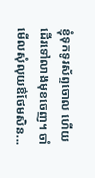ខ្ញុំទុកទូរស័ព្ទចោល ហើយដើរទៅលាងមុខចេញ។ ចាំមើលសុំលុយឳថែមសិន...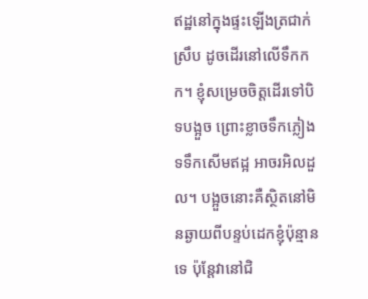ឥដ្ឋនៅក្នុងផ្ទះឡើងត្រជាក់ស្រឹប ដូចដើរនៅលើទឹកកក។ ខ្ញុំសម្រេចចិត្តដើរទៅបិទបង្អួច ព្រោះខ្លាចទឹកភ្លៀងទទឹកសើមឥដ្អ អាចរអិលដួល។ បង្អួចនោះគឺស្ថិតនៅមិនឆ្ងាយពីបន្ទប់ដេកខ្ញុំប៉ុន្មានទេ ប៉ុន្តែវានៅជិ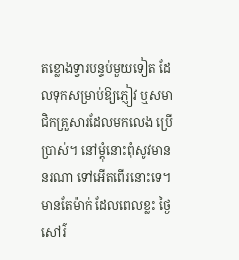តខ្លោងទ្វារបន្ទប់មួយទៀត ដែលទុកសម្រាប់ឱ្យភ្ញៀវ ឬសមាជិកគ្រួសារដែលមកលេង ប្រើប្រាស់។ នៅម្តុំនោះពុំសូវមាននរណា ទៅអើតពើរនោះទេ។ មានតែម៉ាក់ ដែលពេលខ្លះ ថ្ងៃសៅរ៌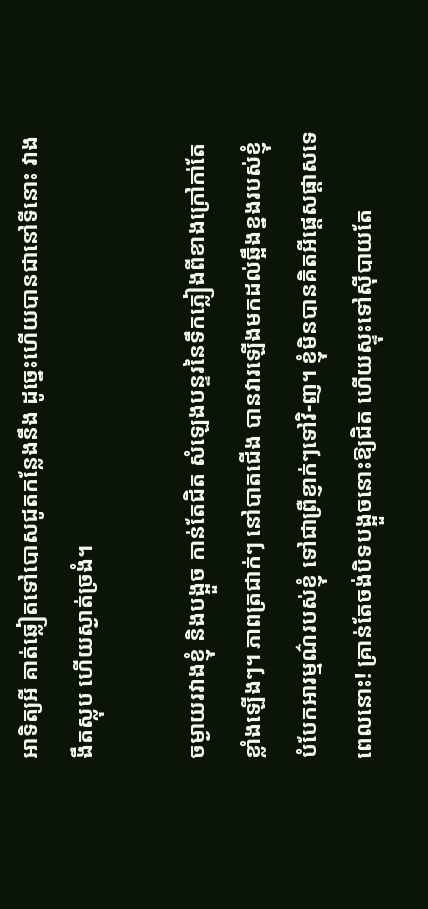អាទិត្យអី គាត់ឆ្លៀតទៅបោសជូតកន្លែងនឹង ដូច្នេះហើយបានជានៅទីនោះ វាងងឹតស្លុប ហើយស្ងាត់ច្រងំ។

ចម្ងាយរវាងខ្ញុំ និងបង្អួច កាន់តែជិត សំឡេងបន្ទរនៃទឹកភ្លៀងពីខាងក្រៅកា់តែខ្លាំងឡើងៗ។ ភាពត្រជាក់ៗ នៅបាតជើង បានវារឡើងមកដល់ឆ្អឹងខ្នងរបស់ខ្ញុំ បំបែកអារម្មណ៌របស់ខ្ញុំ ទៅជាព្រឺខ្ញាក់ៗទៅវិ-ញ។ ខ្ញុំមិនបានគិតអីផ្តេសផ្តាសទេ ពេលនោះ! គ្រាន់តែចង់បិទបង្អួចនោះឱ្យជិត ហើយស្ទុះទៅស៊ីបាយតែ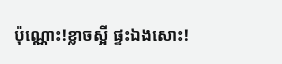ប៉ុណ្ណោះ!ខ្លាចស្អី ផ្ទះឯងសោះ!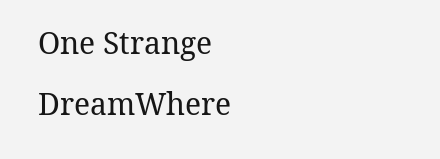One Strange DreamWhere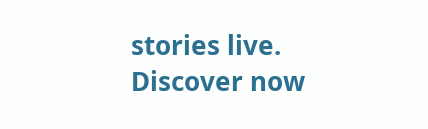stories live. Discover now